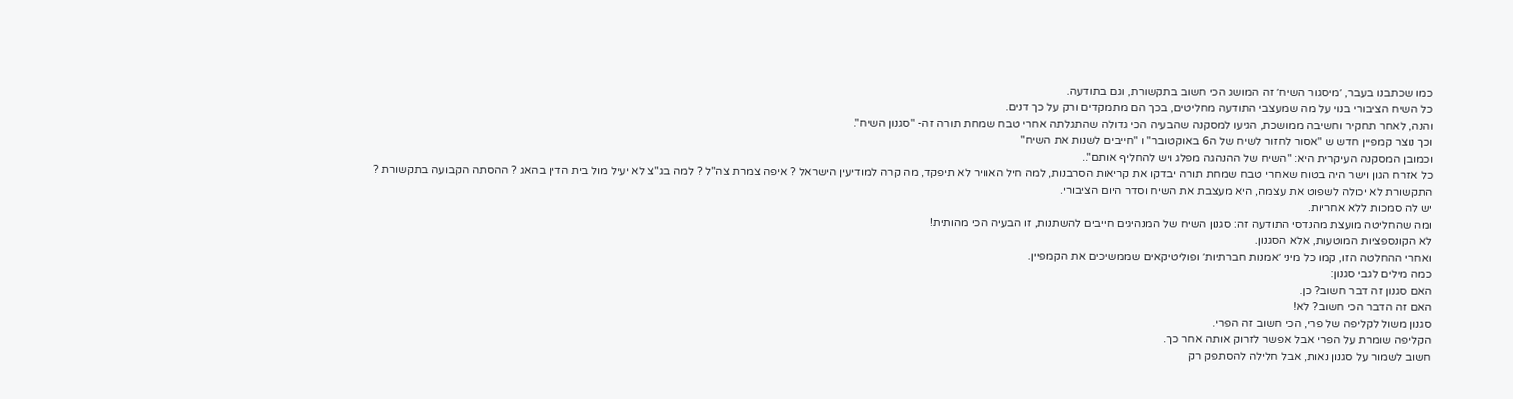כמו שכתבנו בעבר, ׳מיסגור השיח׳ זה המושג הכי חשוב בתקשורת, וגם בתודעה.
כל השיח הציבורי בנוי על מה שמעצבי התודעה מחליטים, בכך הם מתמקדים ורק על כך דנים.
והנה, לאחר תחקיר וחשיבה ממושכת, הגיעו למסקנה שהבעיה הכי גדולה שהתגלתה אחרי טבח שמחת תורה זה- "סגנון השיח".
וכך נוצר קמפיין חדש ש "אסור לחזור לשיח של ה6 באוקטובר" ו "חייבים לשנות את השיח"
וכמובן המסקנה העיקרית היא: "השיח של ההנהגה מפלג ויש להחליף אותם"..
כל אזרח הגון וישר היה בטוח שאחרי טבח שמחת תורה יבדקו את קריאות הסרבנות, למה חיל האוויר לא תיפקד, מה קרה למודיעין הישראל ? איפה צמרת צה"ל ? למה בג"צ לא יעיל מול בית הדין בהאג ? ההסתה הקבועה בתקשורת ?
התקשורת לא יכולה לשפוט את עצמה, היא מעצבת את השיח וסדר היום הציבורי.
יש לה סמכות ללא אחריות.
ומה שהחליטה מועצת מהנדסי התודעה זה: סגנון השיח של המנהיגים חייבים להשתנות, זו הבעיה הכי מהותית!
לא הקונספציות המוטעות, אלא הסגנון.
ואחרי ההחלטה הזו, קמו כל מיני ׳אמנות חברתיות׳ ופוליטיקאים שממשיכים את הקמפיין.
כמה מילים לגבי סגנון:
האם סגנון זה דבר חשוב? כן.
האם זה הדבר הכי חשוב? לא!
סגנון משול לקליפה של פרי, הכי חשוב זה הפרי.
הקליפה שומרת על הפרי אבל אפשר לזרוק אותה אחר כך.
חשוב לשמור על סגנון נאות, אבל חלילה להסתפק רק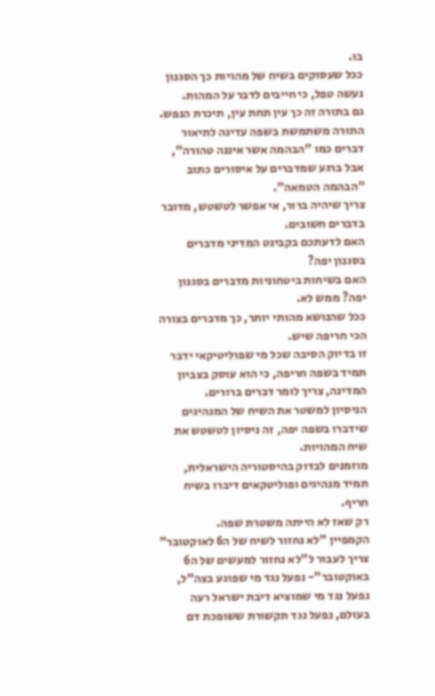בו.
ככל שעסוקים בשיח של מהויות כך הסגנון נעשה טפל, כי חייבים לדבר על המהות.
גם בתורה זה כך עין תחת עין, תיכרת הנפש.
התורה משתמשת בשפה עדינה לתיאור דברים כמו "הבהמה אשר איננה טהורה", אבל ברגע שמדברים על איסורים כתוב "הבהמה הטמאה".
צריך שיהיה ברור, אי אפשר לטשטש, מדובר בדברים חשובים.
האם לדעתכם בקבינט המדיני מדברים בסגנון יפה?
האם בשיחות ביטחוניות מדברים בסגנון יפה? ממש לא.
ככל שהנושא מהותי יותר, כך מדברים בצורה הכי חריפה שיש.
זו בדיוק הסיבה שכל מי שפוליטיקאי ידבר תמיד בשפה חריפה, כי הוא עוסק בצביון המדינה, צריך לומר דברים ברורים.
הניסיון למשטר את השיח של המנהיגים שידברו בשפה יפה, זה ניסיון לטשטש את שיח המהויות.
מוזמנים לבדוק בהיסטוריה הישראלית, תמיד מנהיגים ופוליטקאים דיברו בשיח חריף.
רק שאז לא הייתה משטרת שפה.
הקמפיין "לא נחזור לשיח של ה6 לאוקטובר" צריך לעבור ל"לא נחזור למעשים של ה6 באוקטובר"- נפעל נגד מי שפוגע בצה"ל, נפעל נגד מי שמוציא דיבת ישראל רעה בעולם, נפעל נגד תקשורת ששופכת דם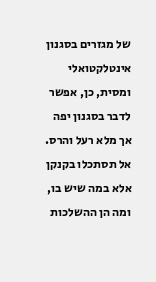של מגזרים בסגנון אינטלקטואלי ומסית, כן, אפשר לדבר בסגנון יפה אך מלא רעל והרס.
אל תסתכלו בקנקן אלא במה שיש בו, ומה הן ההשלכות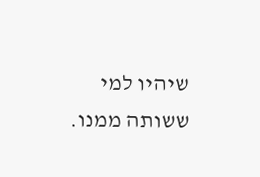שיהיו למי ששותה ממנו.